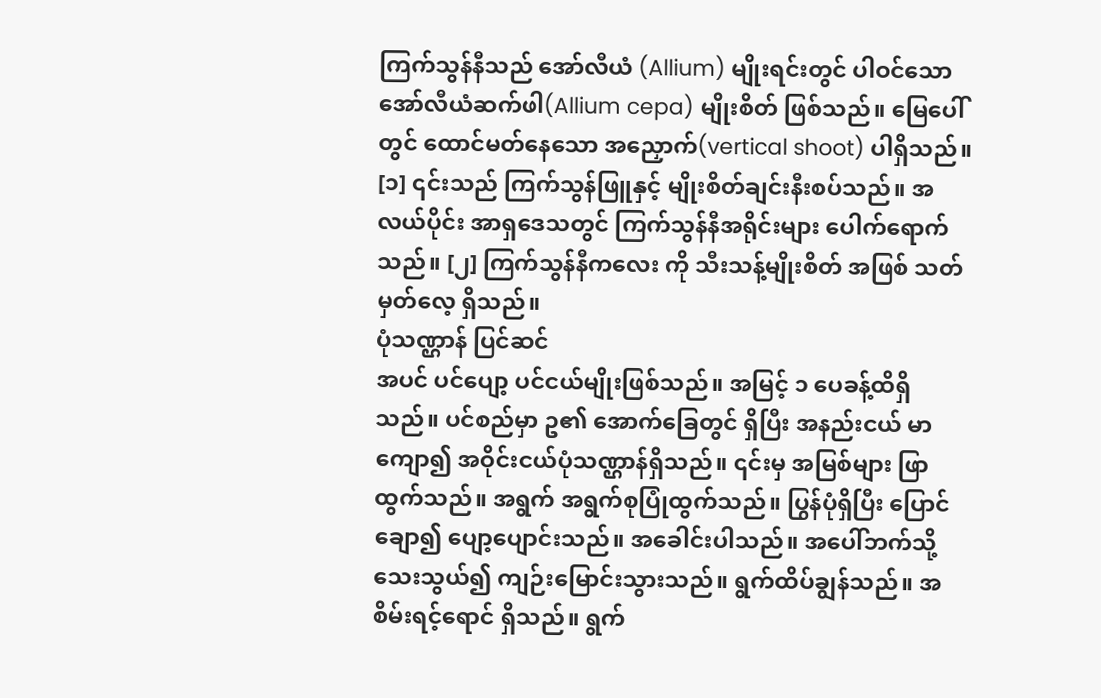ကြက်သွန်နီသည် အော်လီယံ (Allium) မျိုးရင်းတွင် ပါဝင်သော အော်လီယံဆက်ဖါ(Allium cepa) မျိုးစိတ် ဖြစ်သည်။ မြေပေါ်တွင် ထောင်မတ်နေသော အညှောက်(vertical shoot) ပါရှိသည်။ [၁] ၎င်းသည် ကြက်သွန်ဖြူနှင့် မျိုးစိတ်ချင်းနီးစပ်သည်။ အလယ်ပိုင်း အာရှဒေသတွင် ကြက်သွန်နီအရိုင်းများ ပေါက်ရောက်သည်။ [၂] ကြက်သွန်နီကလေး ကို သီးသန့်မျိုးစိတ် အဖြစ် သတ်မှတ်လေ့ ရှိသည်။
ပုံသဏ္ဌာန် ပြင်ဆင်
အပင် ပင်ပျော့ ပင်ငယ်မျိုးဖြစ်သည်။ အမြင့် ၁ ပေခန့်ထိရှိသည်။ ပင်စည်မှာ ဥ၏ အောက်ခြေတွင် ရှိပြီး အနည်းငယ် မာကျော၍ အဝိုင်းငယ်ပုံသဏ္ဌာန်ရှိသည်။ ၎င်းမှ အမြစ်များ ဖြာထွက်သည်။ အရွက် အရွက်စုပြုံထွက်သည်။ ပြွန်ပုံရှိပြီး ပြောင်ချော၍ ပျော့ပျောင်းသည်။ အခေါင်းပါသည်။ အပေါ်ဘက်သို့ သေးသွယ်၍ ကျဉ်းမြောင်းသွားသည်။ ရွက်ထိပ်ချွန်သည်။ အစိမ်းရင့်ရောင် ရှိသည်။ ရွက်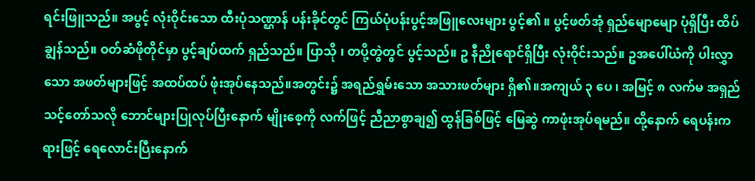ရင်းဖြူသည်။ အပွင့် လုံးဝိုင်းသော ထီးပုံသဏ္ဌာန် ပန်းခိုင်တွင် ကြယ်ပုံပန်းပွင့်အဖြူလေးများ ပွင့်၏ ။ ပွင့်ဖတ်အုံ ရှည်မျောမျော ပုံရှိပြီး ထိပ်ချွန်သည်။ ဝတ်ဆံဖိုတိုင်မှာ ပွင့်ချပ်ထက် ရှည်သည်။ ပြာသို ၊ တပို့တွဲတွင် ပွင့်သည်။ ဥ နီညိုရောင်ရှိပြီး လုံးဝိုင်းသည်။ ဥအပေါ်ယံကို ပါးလွှာသော အဖတ်များဖြင့် အထပ်ထပ် ဖုံးအုပ်နေသည်။အတွင်း၌ အရည်ရွှမ်းသော အသားဖတ်များ ရှိ၏။အကျယ် ၃ ပေ ၊ အမြင့် ၈ လက်မ အရှည် သင့်တော်သလို ဘောင်များပြုလုပ်ပြီးနောက် မျိုးစေ့ကို လက်ဖြင့် ညီညာစွာချ၍ ထွန်ခြစ်ဖြင့် မြေဆွဲ ကာဖုံးအုပ်ရမည်။ ထို့နောက် ရေပန်းကရားဖြင့် ရေလောင်းပြီးနောက်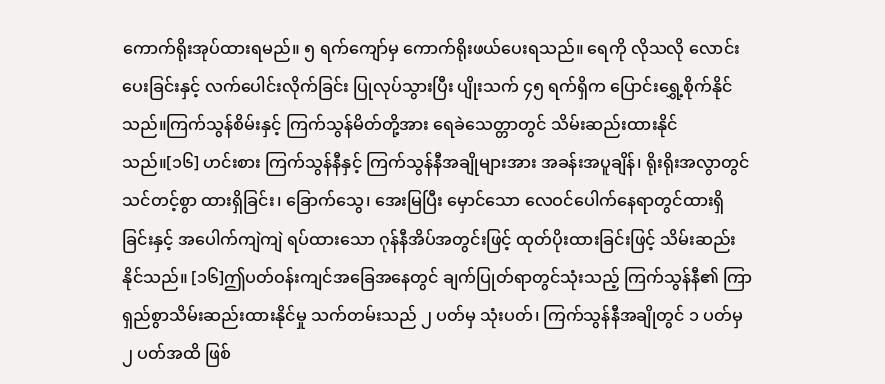ကောက်ရိုးအုပ်ထားရမည်။ ၅ ရက်ကျော်မှ ကောက်ရိုးဖယ်ပေးရသည်။ ရေကို လိုသလို လောင်းပေးခြင်းနှင့် လက်ပေါင်းလိုက်ခြင်း ပြုလုပ်သွားပြီး ပျိုးသက် ၄၅ ရက်ရှိက ပြောင်းရွှေ့စိုက်နိုင်သည်။ကြက်သွန်စိမ်းနှင့် ကြက်သွန်မိတ်တို့အား ရေခဲသေတ္တာတွင် သိမ်းဆည်းထားနိုင်သည်။[၁၆] ဟင်းစား ကြက်သွန်နီနှင့် ကြက်သွန်နီအချိုများအား အခန်းအပူချိန်၊ ရိုးရိုးအလွာတွင် သင်တင့်စွာ ထားရှိခြင်း၊ ခြောက်သွေ၊ အေးမြပြီး မှောင်သော လေဝင်ပေါက်နေရာတွင်ထားရှိခြင်းနှင့် အပေါက်ကျဲကျဲ ရပ်ထားသော ဂုန်နီအိပ်အတွင်းဖြင့် ထုတ်ပိုးထားခြင်းဖြင့် သိမ်းဆည်းနိုင်သည်။ [၁၆]ဤပတ်ဝန်းကျင်အခြေအနေတွင် ချက်ပြုတ်ရာတွင်သုံးသည့် ကြက်သွန်နီ၏ ကြာရှည်စွာသိမ်းဆည်းထားနိုင်မှု သက်တမ်းသည် ၂ ပတ်မှ သုံးပတ်၊ ကြက်သွန်နီအချိုတွင် ၁ ပတ်မှ ၂ ပတ်အထိ ဖြစ်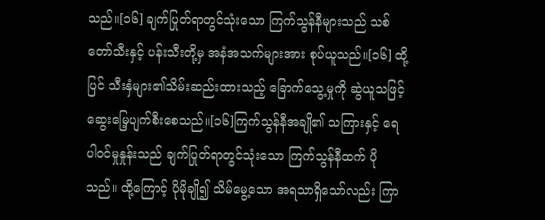သည်။[၁၆] ချက်ပြုတ်ရာတွင်သုံးသော ကြက်သွန်နီများသည် သစ်တော်သီးနှင့် ပန်းသီးတို့မှ အနံအသက်များအား စုပ်ယူသည်။[၁၆] ထို့ပြင် သီးနှံများ၏သိမ်းဆည်းထားသည့် ခြောက်သွေ့မှုကို ဆွဲယူသဖြင့် ဆွေးမြေ့ပျက်စီးစေသည်။[၁၆]ကြက်သွန်နီအချို၏ သကြားနှင့် ရေပါဝင်မှုနှုန်းသည် ချက်ပြုတ်ရာတွင်သုံးသော ကြက်သွန်နီထက် ပိုသည်။ ထို့ကြောင့် ပိုမိုချို၍ သိမ်မွေ့သော အရသာရှိသော်လည်း ကြာ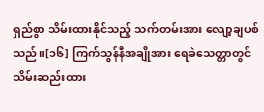ရှည်စွာ သိမ်းထားနိုင်သည့် သက်တမ်းအား လျော့ချပစ်သည်။[၁၆] ကြက်သွန်နီအချိုအား ရေခဲသေတ္တာတွင် သိမ်းဆည်းထား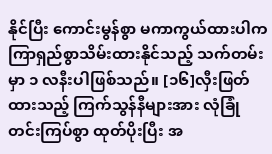နိုင်ပြီး ကောင်းမွန်စွာ မကာကွယ်ထားပါက ကြာရှည်စွာသိမ်းထားနိုင်သည့် သက်တမ်းမှာ ၁ လနီးပါဖြစ်သည်။ [၁၆]လှီးဖြတ်ထားသည့် ကြက်သွန်နီများအား လုံခြုံတင်းကြပ်စွာ ထုတ်ပိုးပြီး အ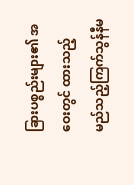ခြားပစ္စည်းများ၏ အဝေးတွင် ထားသည့် မည်သည့်ကြက်သွန်နီမ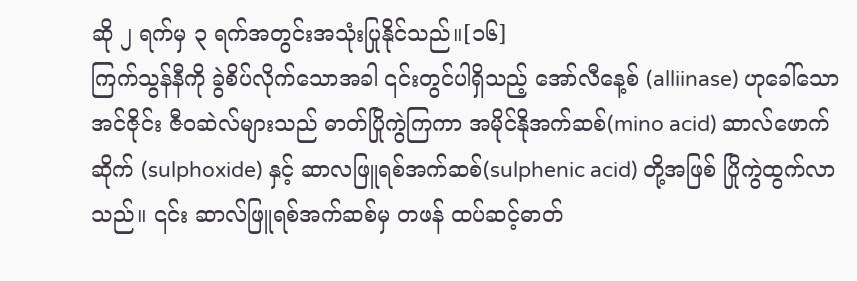ဆို ၂ ရက်မှ ၃ ရက်အတွင်းအသုံးပြုနိုင်သည်။[၁၆]
ကြက်သွန်နီကို ခွဲစိပ်လိုက်သောအခါ ၎င်းတွင်ပါရှိသည့် အော်လီနေ့စ် (alliinase) ဟုခေါ်သော အင်ဇိုင်း ဇီဝဆဲလ်များသည် ဓာတ်ပြိုကွဲကြကာ အမိုင်နိုအက်ဆစ်(mino acid) ဆာလ်ဖောက်ဆိုက် (sulphoxide) နှင့် ဆာလဖြူရစ်အက်ဆစ်(sulphenic acid) တို့အဖြစ် ပြိုကွဲထွက်လာသည်။ ၎င်း ဆာလ်ဖြူရစ်အက်ဆစ်မှ တဖန် ထပ်ဆင့်ဓာတ်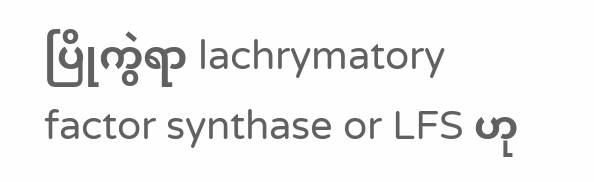ပြိုကွဲရာ lachrymatory factor synthase or LFS ဟု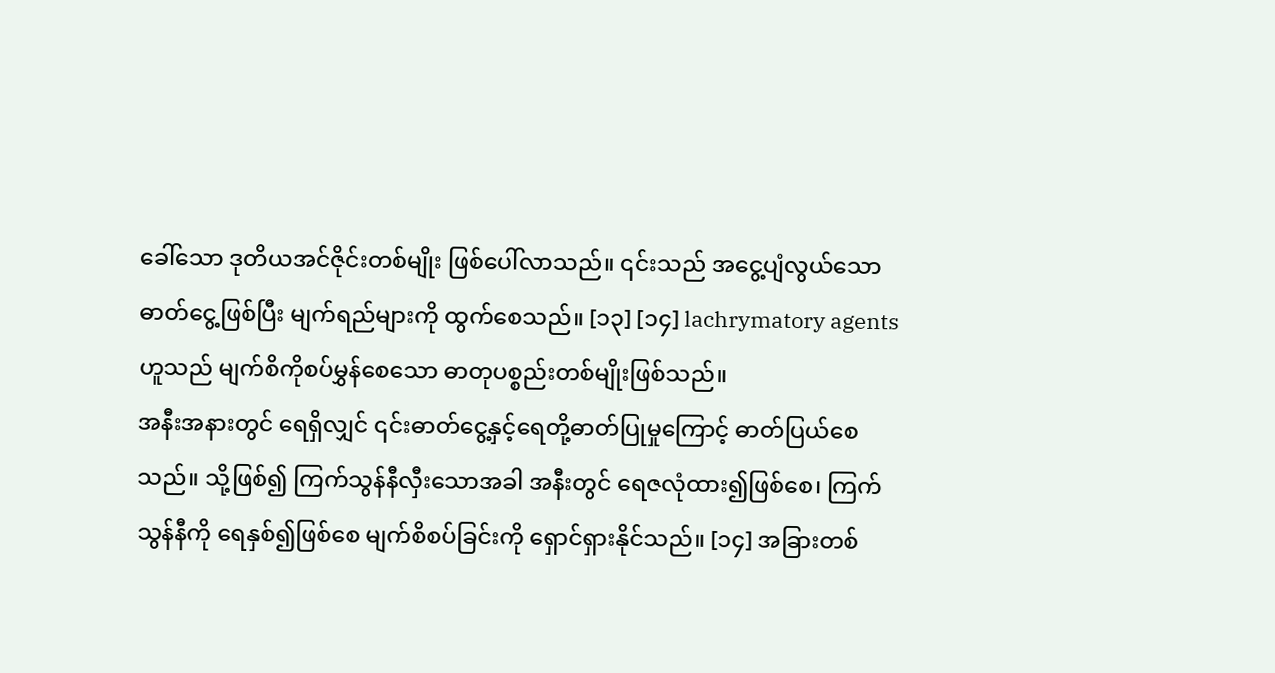ခေါ်သော ဒုတိယအင်ဇိုင်းတစ်မျိုး ဖြစ်ပေါ်လာသည်။ ၎င်းသည် အငွေ့ပျံလွယ်သော ဓာတ်ငွေ့ဖြစ်ပြီး မျက်ရည်များကို ထွက်စေသည်။ [၁၃] [၁၄] lachrymatory agents ဟူသည် မျက်စိကိုစပ်မွှန်စေသော ဓာတုပစ္စည်းတစ်မျိုးဖြစ်သည်။
အနီးအနားတွင် ရေရှိလျှင် ၎င်းဓာတ်ငွေ့နှင့်ရေတို့ဓာတ်ပြုမှုကြောင့် ဓာတ်ပြယ်စေသည်။ သို့ဖြစ်၍ ကြက်သွန်နီလှီးသောအခါ အနီးတွင် ရေဇလုံထား၍ဖြစ်စေ၊ ကြက်သွန်နီကို ရေနှစ်၍ဖြစ်စေ မျက်စိစပ်ခြင်းကို ရှောင်ရှားနိုင်သည်။ [၁၄] အခြားတစ်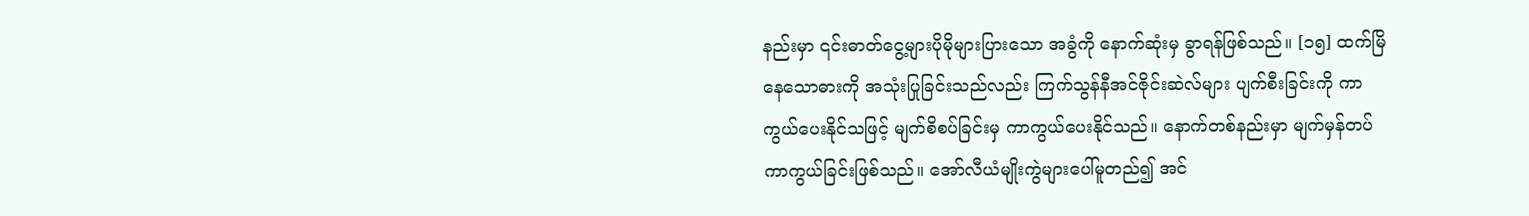နည်းမှာ ၎င်းဓာတ်ငွေ့များပိုမိုများပြားသော အခွံကို နောက်ဆုံးမှ ခွာရန်ဖြစ်သည်။ [၁၅] ထက်မြိနေသောဓားကို အသုံးပြုခြင်းသည်လည်း ကြက်သွန်နီအင်ဇိုင်းဆဲလ်များ ပျက်စီးခြင်းကို ကာကွယ်ပေးနိုင်သဖြင့် မျက်စိစပ်ခြင်းမှ ကာကွယ်ပေးနိုင်သည်။ နောက်တစ်နည်းမှာ မျက်မှန်တပ်ကာကွယ်ခြင်းဖြစ်သည်။ အော်လီယံမျိုးကွဲများပေါ်မူတည်၍ အင်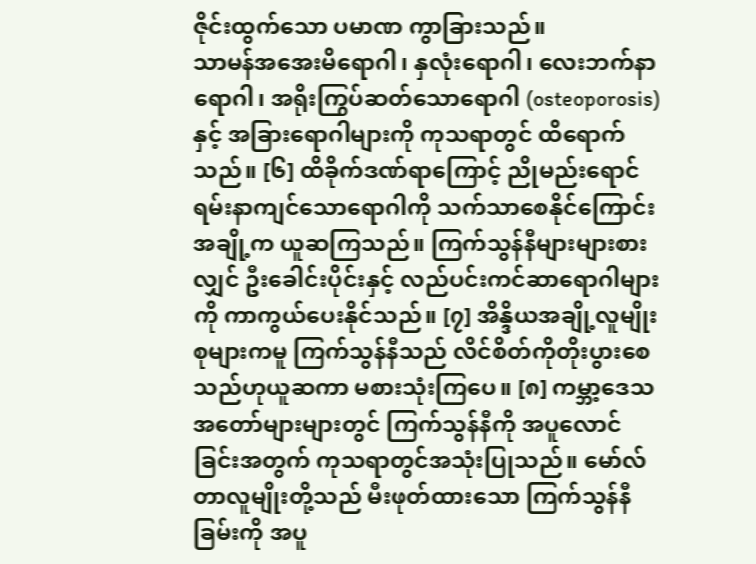ဇိုင်းထွက်သော ပမာဏ ကွာခြားသည်။
သာမန်အအေးမိရောဂါ၊ နှလုံးရောဂါ၊ လေးဘက်နာရောဂါ၊ အရိုးကြွပ်ဆတ်သောရောဂါ (osteoporosis)နှင့် အခြားရောဂါများကို ကုသရာတွင် ထိရောက်သည်။ [၆] ထိခိုက်ဒဏ်ရာကြောင့် ညိုမည်းရောင်ရမ်းနာကျင်သောရောဂါကို သက်သာစေနိုင်ကြောင်း အချို့က ယူဆကြသည်။ ကြက်သွန်နီများများစားလျှင် ဦးခေါင်းပိုင်းနှင့် လည်ပင်းကင်ဆာရောဂါများကို ကာကွယ်ပေးနိုင်သည်။ [၇] အိန္ဒိယအချို့လူမျိုးစုများကမူ ကြက်သွန်နီသည် လိင်စိတ်ကိုတိုးပွားစေသည်ဟုယူဆကာ မစားသုံးကြပေ။ [၈] ကမ္ဘာ့ဒေသအတော်များများတွင် ကြက်သွန်နီကို အပူလောင်ခြင်းအတွက် ကုသရာတွင်အသုံးပြုသည်။ မော်လ်တာလူမျိုးတို့သည် မီးဖုတ်ထားသော ကြက်သွန်နီခြမ်းကို အပူ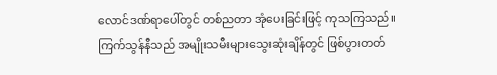လောင်ဒဏ်ရာပေါ်တွင် တစ်ညတာ အုံပေးခြင်းဖြင့် ကုသကြသည်။ ကြက်သွန်နီသည် အမျိုးသမီးများသွေးဆုံးချိန်တွင် ဖြစ်ပွားတတ်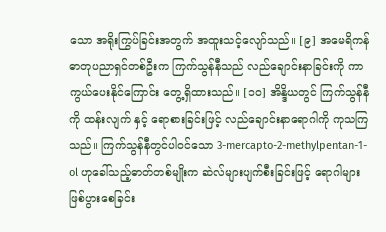သော အရိုးကြွပ်ခြင်းအတွက် အထူးသင့်လျော်သည်။ [၉] အမေရိကန်ဓာတုပညာရှင်တစ်ဦးက ကြက်သွန်နီသည် လည်ချောင်းနာခြင်းကို ကာကွယ်ပေးနိုင်ကြောင်း တွေ့ရှိထားသည်။ [၁၀] အိန္ဒိယတွင် ကြက်သွန်နီကို ထန်းလျက် နှင့် ရောစားခြင်းဖြင့် လည်ချောင်းနာရောဂါကို ကုသကြသည်။ ကြက်သွန်နီတွင်ပါဝင်သော 3-mercapto-2-methylpentan-1-ol ဟုခေါ်သည့်ဓာတ်တစ်မျိုးက ဆဲလ်များပျက်စီးခြင်းဖြင့် ရောဂါများဖြစ်ပွားစေခြင်း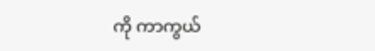ကို ကာကွယ်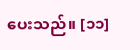ပေးသည်။ [၁၁]